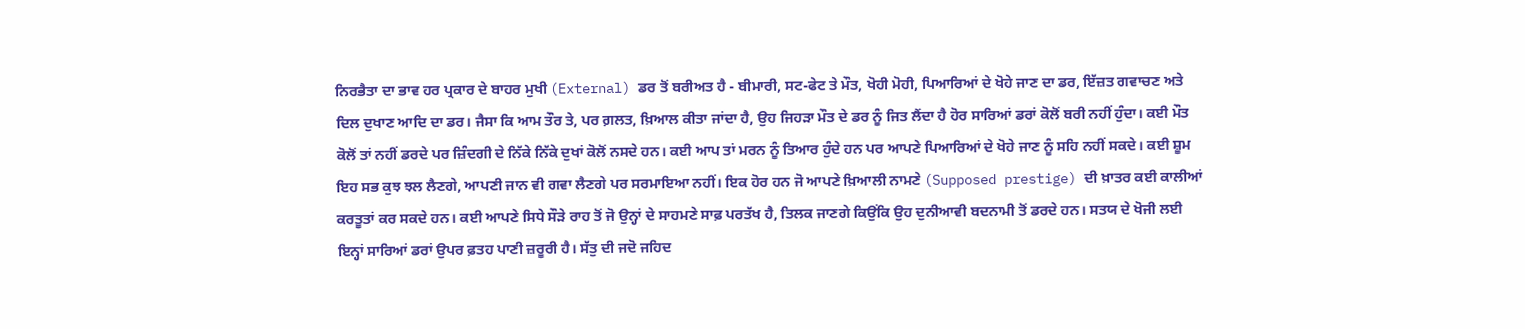ਨਿਰਭੈਤਾ ਦਾ ਭਾਵ ਹਰ ਪ੍ਰਕਾਰ ਦੇ ਬਾਹਰ ਮੁਖੀ (External) ਡਰ ਤੋਂ ਬਰੀਅਤ ਹੈ - ਬੀਮਾਰੀ, ਸਟ-ਫੇਟ ਤੇ ਮੌਤ, ਖੋਹੀ ਮੋਹੀ, ਪਿਆਰਿਆਂ ਦੇ ਖੋਹੇ ਜਾਣ ਦਾ ਡਰ, ਇੱਜ਼ਤ ਗਵਾਚਣ ਅਤੇ ਦਿਲ ਦੁਖਾਣ ਆਦਿ ਦਾ ਡਰ। ਜੈਸਾ ਕਿ ਆਮ ਤੌਰ ਤੇ, ਪਰ ਗ਼ਲਤ, ਖ਼ਿਆਲ ਕੀਤਾ ਜਾਂਦਾ ਹੈ, ਉਹ ਜਿਹੜਾ ਮੌਤ ਦੇ ਡਰ ਨੂੰ ਜਿਤ ਲੈਂਦਾ ਹੈ ਹੋਰ ਸਾਰਿਆਂ ਡਰਾਂ ਕੋਲੋਂ ਬਰੀ ਨਹੀਂ ਹੁੰਦਾ। ਕਈ ਮੌਤ ਕੋਲੋਂ ਤਾਂ ਨਹੀਂ ਡਰਦੇ ਪਰ ਜ਼ਿੰਦਗੀ ਦੇ ਨਿੱਕੇ ਨਿੱਕੇ ਦੁਖਾਂ ਕੋਲੋਂ ਨਸਦੇ ਹਨ। ਕਈ ਆਪ ਤਾਂ ਮਰਨ ਨੂੰ ਤਿਆਰ ਹੁੰਦੇ ਹਨ ਪਰ ਆਪਣੇ ਪਿਆਰਿਆਂ ਦੇ ਖੋਹੇ ਜਾਣ ਨੂੰ ਸਹਿ ਨਹੀਂ ਸਕਦੇ। ਕਈ ਸ਼ੂਮ ਇਹ ਸਭ ਕੁਝ ਝਲ ਲੈਣਗੇ, ਆਪਣੀ ਜਾਨ ਵੀ ਗਵਾ ਲੈਣਗੇ ਪਰ ਸਰਮਾਇਆ ਨਹੀਂ। ਇਕ ਹੋਰ ਹਨ ਜੋ ਆਪਣੇ ਖ਼ਿਆਲੀ ਨਾਮਣੇ (Supposed prestige) ਦੀ ਖ਼ਾਤਰ ਕਈ ਕਾਲੀਆਂ ਕਰਤੂਤਾਂ ਕਰ ਸਕਦੇ ਹਨ। ਕਈ ਆਪਣੇ ਸਿਧੇ ਸੌੜੇ ਰਾਹ ਤੋਂ ਜੋ ਉਨ੍ਹਾਂ ਦੇ ਸਾਹਮਣੇ ਸਾਫ਼ ਪਰਤੱਖ ਹੈ, ਤਿਲਕ ਜਾਣਗੇ ਕਿਉਂਕਿ ਉਹ ਦੁਨੀਆਵੀ ਬਦਨਾਮੀ ਤੋਂ ਡਰਦੇ ਹਨ। ਸਤਯ ਦੇ ਖੋਜੀ ਲਈ ਇਨ੍ਹਾਂ ਸਾਰਿਆਂ ਡਰਾਂ ਉਪਰ ਫ਼ਤਹ ਪਾਣੀ ਜ਼ਰੂਰੀ ਹੈ। ਸੱਤੁ ਦੀ ਜਦੋ ਜਹਿਦ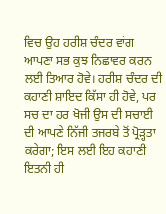ਵਿਚ ਉਹ ਹਰੀਸ਼ ਚੰਦਰ ਵਾਂਗ ਆਪਣਾ ਸਭ ਕੁਝ ਨਿਛਾਵਰ ਕਰਨ ਲਈ ਤਿਆਰ ਹੋਵੇ। ਹਰੀਸ਼ ਚੰਦਰ ਦੀ ਕਹਾਣੀ ਸ਼ਾਇਦ ਕਿੱਸਾ ਹੀ ਹੋਵੇ, ਪਰ ਸਚ ਦਾ ਹਰ ਖੋਜੀ ਉਸ ਦੀ ਸਚਾਈ ਦੀ ਆਪਣੇ ਨਿੱਜੀ ਤਜਰਬੇ ਤੋਂ ਪ੍ਰੋੜ੍ਹਤਾ ਕਰੇਗਾ; ਇਸ ਲਈ ਇਹ ਕਹਾਣੀ ਇਤਨੀ ਹੀ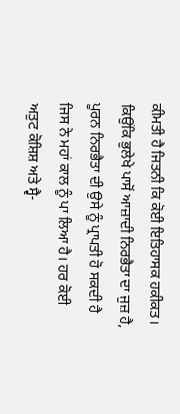ਕੀਮਤੀ ਹੈ ਜਿਤਨੀ ਕਿ ਕੋਈ ਇਤਿਹਾਸਕ ਹਕੀਕਤ।
ਕਿਉਂਕਿ ਭੁਲੇਖੇ ਪਾਸੋਂ ਆਜ਼ਾਦੀ ਨਿਰਭੈਤਾ ਦਾ ਜੁਜ਼ ਹੈ, ਪੂਰਨ ਨਿਰਭੈਤਾ ਦੀ ਉਸੇ ਨੂੰ ਪ੍ਰਾਪਤੀ ਹੋ ਸਕਦੀ ਹੈ ਜਿਸ ਨੇ ਮਹਾਂ ਕਾਲ ਨੂੰ ਪਾ ਲਿਆ ਹੈ। ਹਰ ਕੋਈ ਅਤੁਟ ਕੋਸ਼ਿਸ਼ ਅਤੇ ਸ੍ਵੈ-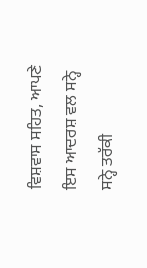ਵਿਸ਼ਵਾਸ ਸਹਿਤ, ਆਪਣੇ ਇਸ ਆਦਰਸ਼ ਵਲ ਸਨ੍ਹੇ ਸਨ੍ਹੇ ਤਰੱਕੀ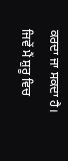ਕਰਦਾ ਜਾ ਸਕਦਾ ਹੈ।
ਜਿਵੇਂ ਮੈਂ ਸ਼ੁਰੂ ਵਿਚ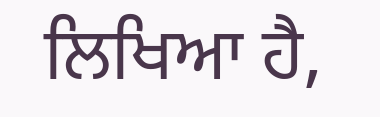ਲਿਖਿਆ ਹੈ,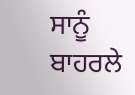ਸਾਨੂੰ ਬਾਹਰਲੇ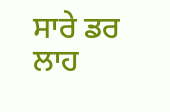ਸਾਰੇ ਡਰ ਲਾਹ